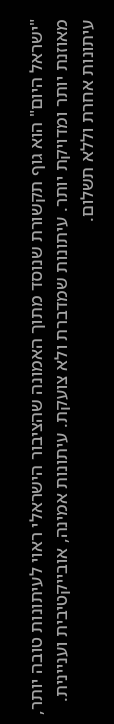"ישראל היום" הוא גוף תקשורת שנוסד מתוך האמונה שהציבור הישראלי ראוי לעיתונות טובה יותר, מאוזנת יותר ומדויקת יותר. עיתונות שמדברת ולא צועקת. עיתונות אמינה, אובייקטיבית ועניינית. עיתונות אחרת וללא תשלום.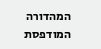המהדורה המודפסת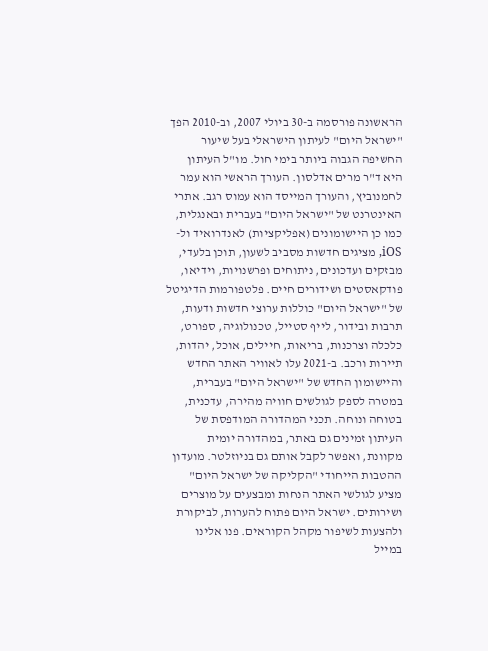הראשונה פורסמה ב-30 ביולי 2007, וב-2010 הפך "ישראל היום" לעיתון הישראלי בעל שיעור החשיפה הגבוה ביותר בימי חול. מו"ל העיתון היא ד"ר מרים אדלסון. העורך הראשי הוא עמר לחמנוביץ, והעורך המייסד הוא עמוס רגב. אתרי האינטרנט של "ישראל היום" בעברית ובאנגלית, כמו כן היישומונים (אפליקציות) לאנדרואיד ול-iOS, מציגים חדשות מסביב לשעון, תוכן בלעדי, מבזקים ועדכונים, ניתוחים ופרשנויות, וידיאו, פודקאסטים ושידורים חיים. פלטפורמות הדיגיטל של "ישראל היום" כוללות ערוצי חדשות ודעות, תרבות ובידור, לייף סטייל, טכנולוגיה, ספורט, כלכלה וצרכנות, בריאות, חיילים, אוכל, יהדות, תיירות ורכב. ב-2021 עלו לאוויר האתר החדש והיישומון החדש של "ישראל היום" בעברית, במטרה לספק לגולשים חוויה מהירה, עדכנית, בטוחה ונוחה. תכני המהדורה המודפסת של העיתון זמינים גם באתר, במהדורה יומית מקוונת, ואפשר לקבל אותם גם בניוזלטר. מועדון ההטבות הייחודי "הקליקה של ישראל היום" מציע לגולשי האתר הנחות ומבצעים על מוצרים ושירותים. ישראל היום פתוח להערות, לביקורת ולהצעות לשיפור מקהל הקוראים. פנו אלינו במייל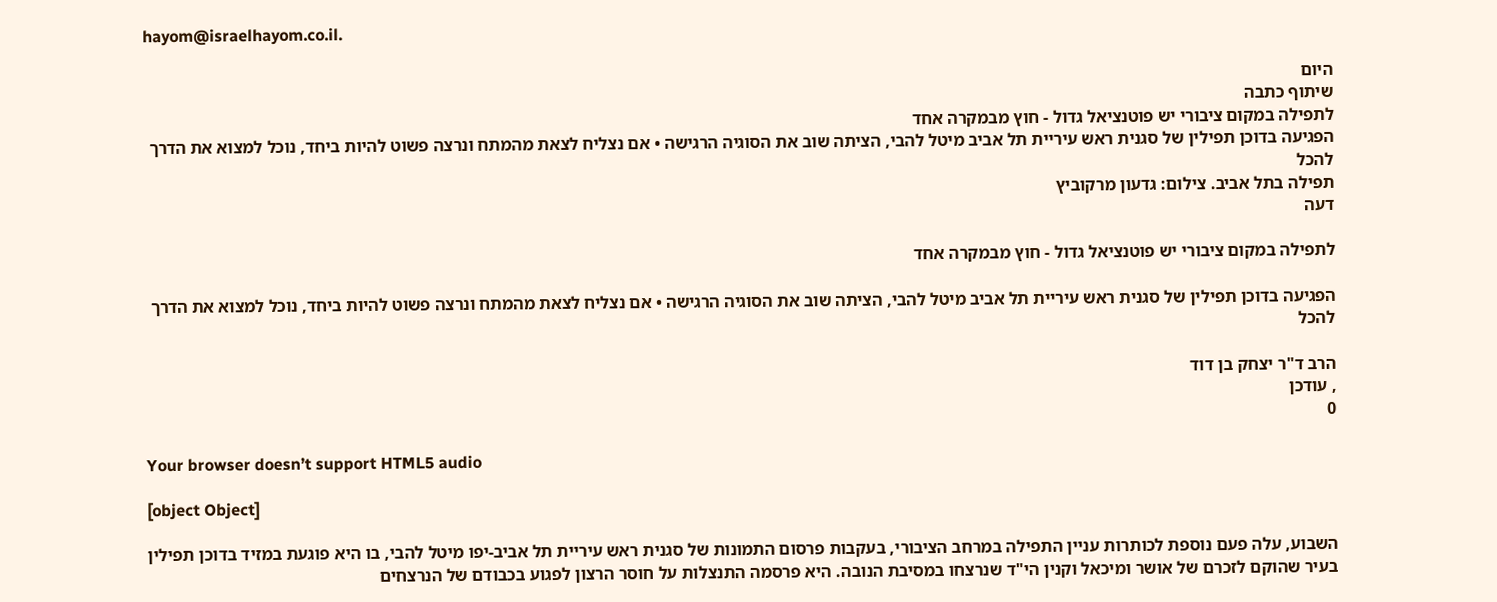hayom@israelhayom.co.il.

היום
שיתוף כתבה
לתפילה במקום ציבורי יש פוטנציאל גדול - חוץ מבמקרה אחד
הפגיעה בדוכן תפילין של סגנית ראש עיריית תל אביב מיטל להבי, הציתה שוב את הסוגיה הרגישה • אם נצליח לצאת מהמתח ונרצה פשוט להיות ביחד, נוכל למצוא את הדרך להכל
תפילה בתל אביב. צילום: גדעון מרקוביץ
דעה

לתפילה במקום ציבורי יש פוטנציאל גדול - חוץ מבמקרה אחד

הפגיעה בדוכן תפילין של סגנית ראש עיריית תל אביב מיטל להבי, הציתה שוב את הסוגיה הרגישה • אם נצליח לצאת מהמתח ונרצה פשוט להיות ביחד, נוכל למצוא את הדרך להכל

הרב ד"ר יצחק בן דוד
, עודכן
0

Your browser doesn’t support HTML5 audio

[object Object]

השבוע, עלה פעם נוספת לכותרות עניין התפילה במרחב הציבורי, בעקבות פרסום התמונות של סגנית ראש עיריית תל אביב-יפו מיטל להבי, בו היא פוגעת במזיד בדוכן תפילין בעיר שהוקם לזכרם של אושר ומיכאל וקנין הי"ד שנרצחו במסיבת הנובה. היא פרסמה התנצלות על חוסר הרצון לפגוע בכבודם של הנרצחים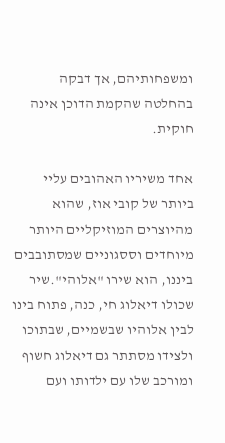ומשפחותיהם, אך דבקה בהחלטה שהקמת הדוכן אינה חוקית.

אחד משיריו האהובים עליי ביותר של קובי אוז, שהוא מהיוצרים המוזיקליים היותר מיוחדים וססגוניים שמסתובבים ביננו, הוא שירו "אלוהי".שיר שכולו דיאלוג חי, כנה, פתוח בינו לבין אלוהיו שבשמיים, שבתוכו ולצידו מסתתר גם דיאלוג חשוף ומורכב שלו עם ילדותו ועם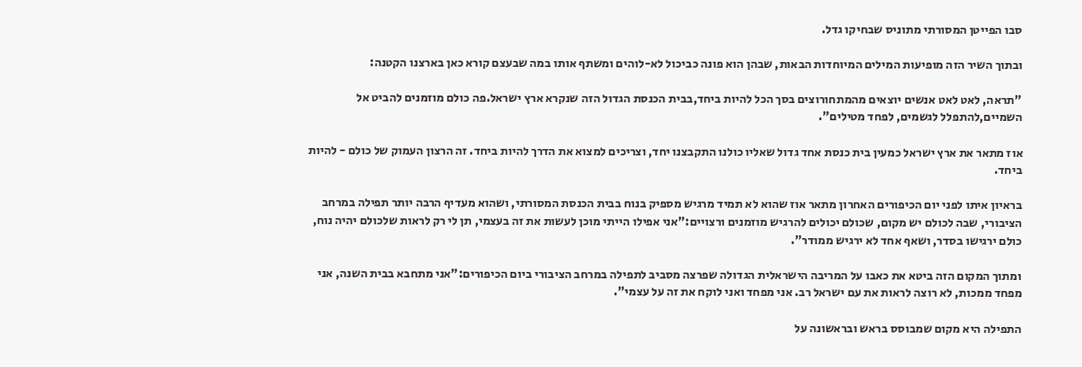סבו הפייטן המסורתי מתוניס שבחיקו גדל.

ובתוך השיר הזה מופיעות המילים המיוחדות הבאות, שבהן הוא פונה כביכול לא-לוהים ומשתף אותו במה שבעצם קורא כאן בארצנו הקטנה:

"תראה, לאט לאט אנשים יוצאים מהמתחורוצים בסך הכל להיות ביחד,בבית הכנסת הגדול הזה שנקרא ארץ ישראל.פה כולם מוזמנים להביט אל השמיים,להתפלל לגשמים, לפחד מטילים".

אוז מתאר את ארץ ישראל כמעין בית כנסת אחד גדול שאליו כולנו התקבצנו יחד, וצריכים למצוא את הדרך להיות ביחד. זה הרצון העמוק של כולם - להיות ביחד.

בראיון איתו לפני יום הכיפורים האחרון מתאר אוז שהוא לא תמיד מרגיש מספיק בנוח בבית הכנסת המסורתי, ושהוא מעדיף הרבה יותר תפילה במרחב הציבורי, שבה לכולם יש מקום, שכולם יכולים להרגיש מוזמנים ורצויים:"אני אפילו הייתי מוכן לעשות את זה בעצמי, תן לי רק לראות שלכולם יהיה נוח, כולם ירגישו בסדר, ושאף אחד לא ירגיש ממודר".

ומתוך המקום הזה ביטא את כאבו על המריבה הישראלית הגדולה שפרצה מסביב לתפילה במרחב הציבורי ביום הכיפורים:"אני מתחבא בבית השנה, אני מפחד ממכות, לא רוצה לראות את עם ישראל רב. אני מפחד ואני לוקח את זה על עצמי".

התפילה היא מקום שמבוסס בראש ובראשונה על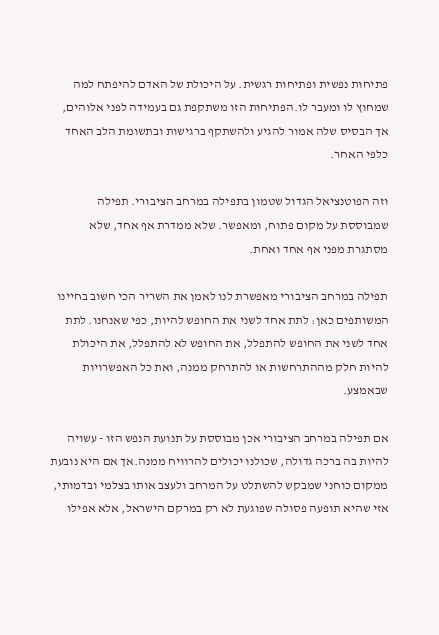פתיחות נפשית ופתיחות רגשית. על היכולת של האדם להיפתח למה שמחוץ לו ומעבר לו.הפתיחות הזו משתקפת גם בעמידה לפני אלוהים, אך הבסיס שלה אמור להגיע ולהשתקף ברגישות ובתשומת הלב האחד כלפי האחר.

וזה הפוטנציאל הגדול שטמון בתפילה במרחב הציבורי. תפילה שמבוססת על מקום פתוח, ומאפשר. שלא ממדרת אף אחד, שלא מסתגרת מפני אף אחד ואחת.

תפילה במרחב הציבורי מאפשרת לנו לאמן את השריר הכי חשוב בחיינו המשותפים כאן: לתת אחד לשני את החופש להיות, כפי שאנחנו. לתת אחד לשני את החופש להתפלל, את החופש לא להתפלל, את היכולת להיות חלק מההתרחשות או להתרחק ממנה, ואת כל האפשרויות שבאמצע.

אם תפילה במרחב הציבורי אכן מבוססת על תנועת הנפש הזו - עשויה להיות בה ברכה גדולה, שכולנו יכולים להרוויח ממנה.אך אם היא נובעת ממקום כוחני שמבקש להשתלט על המרחב ולעצב אותו בצלמי ובדמותי, אזי שהיא תופעה פסולה שפוגעת לא רק במרקם הישראל, אלא אפילו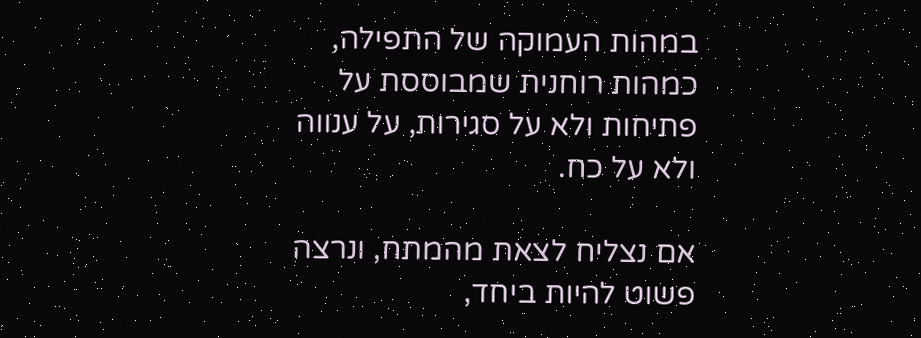במהות העמוקה של התפילה, כמהות רוחנית שמבוססת על פתיחות ולא על סגירות, על ענווה ולא על כח.

אם נצליח לצאת מהמתח, ונרצה פשוט להיות ביחד,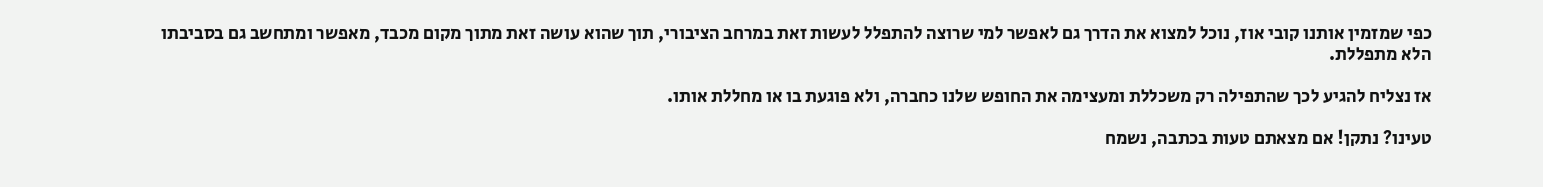כפי שמזמין אותנו קובי אוז, נוכל למצוא את הדרך גם לאפשר למי שרוצה להתפלל לעשות זאת במרחב הציבורי, תוך שהוא עושה זאת מתוך מקום מכבד, מאפשר ומתחשב גם בסביבתו הלא מתפללת.

אז נצליח להגיע לכך שהתפילה רק משכללת ומעצימה את החופש שלנו כחברה, ולא פוגעת בו או מחללת אותו.

טעינו? נתקן! אם מצאתם טעות בכתבה, נשמח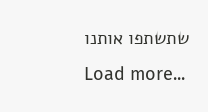שתשתפו אותנו
Load more...